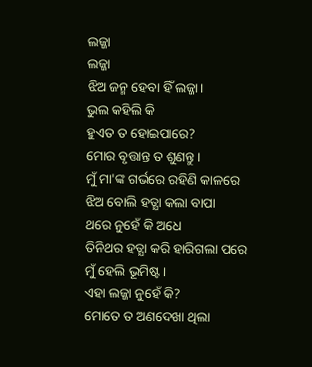ଲଜ୍ଜା
ଲଜ୍ଜା
ଝିଅ ଜନ୍ମ ହେବା ହିଁ ଲଜ୍ଜା।
ଭୁଲ କହିଲି କି
ହୁଏତ ତ ହୋଇପାରେ?
ମୋର ବୃତ୍ତାନ୍ତ ତ ଶୁଣନ୍ତୁ।
ମୁଁ ମା'ଙ୍କ ଗର୍ଭରେ ରହିଣି କାଳରେ
ଝିଅ ବୋଲି ହତ୍ଯା କଲା ବାପା
ଥରେ ନୁହେଁ କି ଅଧେ
ତିନିଥର ହତ୍ଯା କରି ହାରିଗଲା ପରେ
ମୁଁ ହେଲି ଭୂମିଷ୍ଟ।
ଏହା ଲଜ୍ଜା ନୁହେଁ କି?
ମୋତେ ତ ଅଣଦେଖା ଥିଲା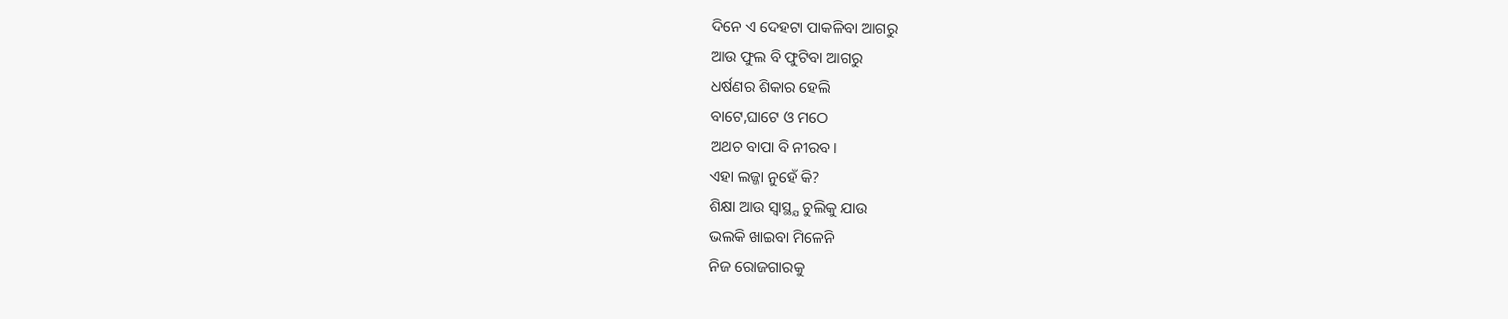ଦିନେ ଏ ଦେହଟା ପାକଳିବା ଆଗରୁ
ଆଉ ଫୁଲ ବି ଫୁଟିବା ଆଗରୁ
ଧର୍ଷଣର ଶିକାର ହେଲି
ବାଟେ,ଘାଟେ ଓ ମଠେ
ଅଥଚ ବାପା ବି ନୀରବ।
ଏହା ଲଜ୍ଜା ନୁହେଁ କି?
ଶିକ୍ଷା ଆଉ ସ୍ବାସ୍ଥ୍ଯ ଚୁଲିକୁ ଯାଉ
ଭଲକି ଖାଇବା ମିଳେନି
ନିଜ ରୋଜଗାରକୁ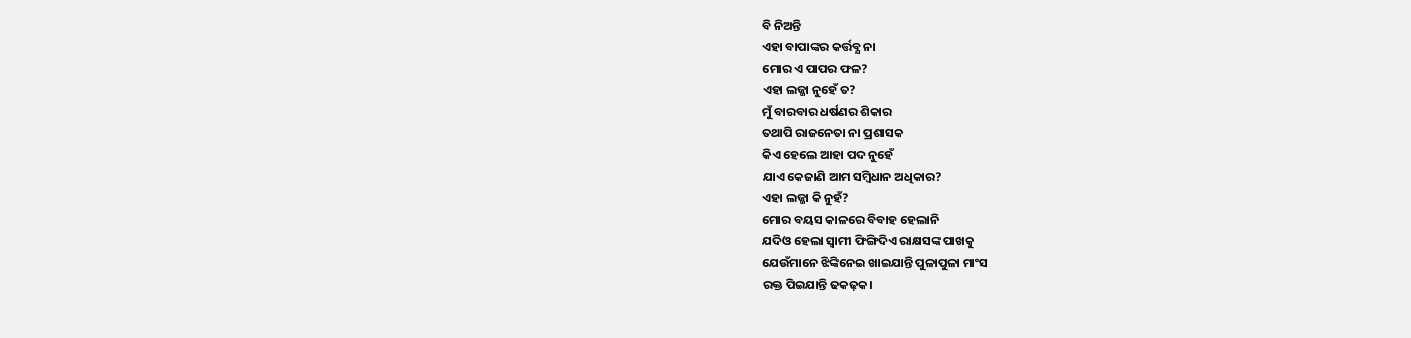ବି ନିଅନ୍ତି
ଏହା ବାପାଙ୍କର କର୍ତ୍ତବ୍ଯ ନା
ମୋର ଏ ପାପର ଫଳ?
ଏହା ଲଜ୍ଜା ନୁହେଁ ତ?
ମୁଁ ବାରବାର ଧର୍ଷଣର ଶିକାର
ତଥାପି ରାଜନେତା ନା ପ୍ରଶାସକ
କିଏ ହେଲେ ଆହା ପଦ ନୁହେଁ
ଯାଏ କେଜାଣି ଆମ ସମ୍ବିଧାନ ଅଧିକାର?
ଏହା ଲଜ୍ଜା କି ନୁହଁ?
ମୋର ବୟସ କାଳରେ ବିବାହ ହେଲାନି
ଯଦିଓ ହେଲା ସ୍ବାମୀ ଫିଙ୍ଗିଦିଏ ରାକ୍ଷସଙ୍କ ପାଖକୁ
ଯେଉଁମାନେ ଝିଙ୍କିନେଇ ଖାଇଯାନ୍ତି ପୁଳାପୁଳା ମାଂସ
ରକ୍ତ ପିଇଯାନ୍ତି ଢକଢ଼କ।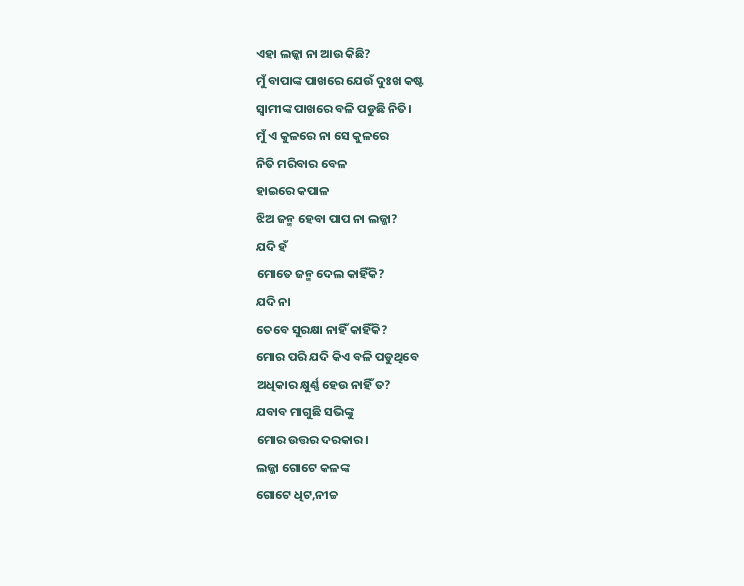ଏହା ଲଜ୍କା ନା ଆଉ କିଛି?
ମୁଁ ବାପାଙ୍କ ପାଖରେ ଯେଉଁ ଦୁଃଖ କଷ୍ଟ
ସ୍ବାମୀଙ୍କ ପାଖରେ ବଳି ପଡୁଛି ନିତି।
ମୁଁ ଏ କୁଳରେ ନା ସେ କୁଳରେ
ନିତି ମରିବାର ବେଳ
ହାଇରେ କପାଳ
ଝିଅ ଜନ୍ମ ହେବା ପାପ ନା ଲଜ୍ଜା?
ଯଦି ହଁ
ମୋତେ ଜନ୍ମ ଦେଲ କାହିଁକି?
ଯଦି ନା
ତେବେ ସୁରକ୍ଷା ନାହିଁ କାହିଁକି?
ମୋର ପରି ଯଦି କିଏ ବଳି ପଡୁଥିବେ
ଅଧିକାର କ୍ଷୁର୍ଣ୍ଣ ହେଉ ନାହିଁ ତ?
ଯବାବ ମାଗୁଛି ସଭିଙ୍କୁ
ମୋର ଉତ୍ତର ଦରକାର।
ଲଜ୍ଜା ଗୋଟେ କଳଙ୍କ
ଗୋଟେ ଧିଟ,ନୀଚ୍ଚ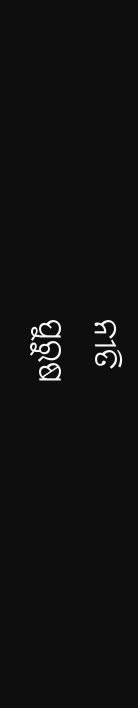ନୀତି
ପୁରୁଷ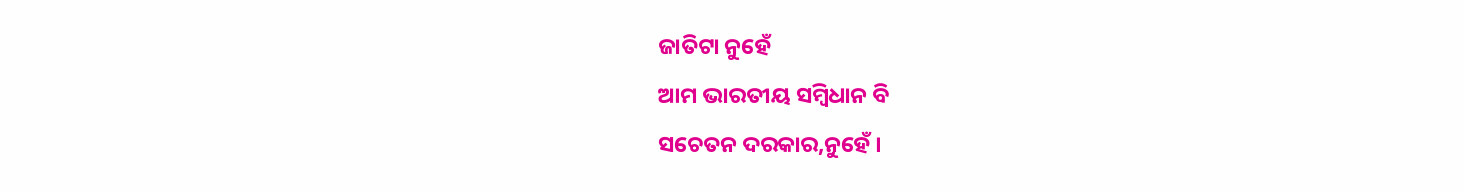ଜାତିଟା ନୁହେଁ
ଆମ ଭାରତୀୟ ସମ୍ବିଧାନ ବି
ସଚେତନ ଦରକାର,ନୁହେଁ ।